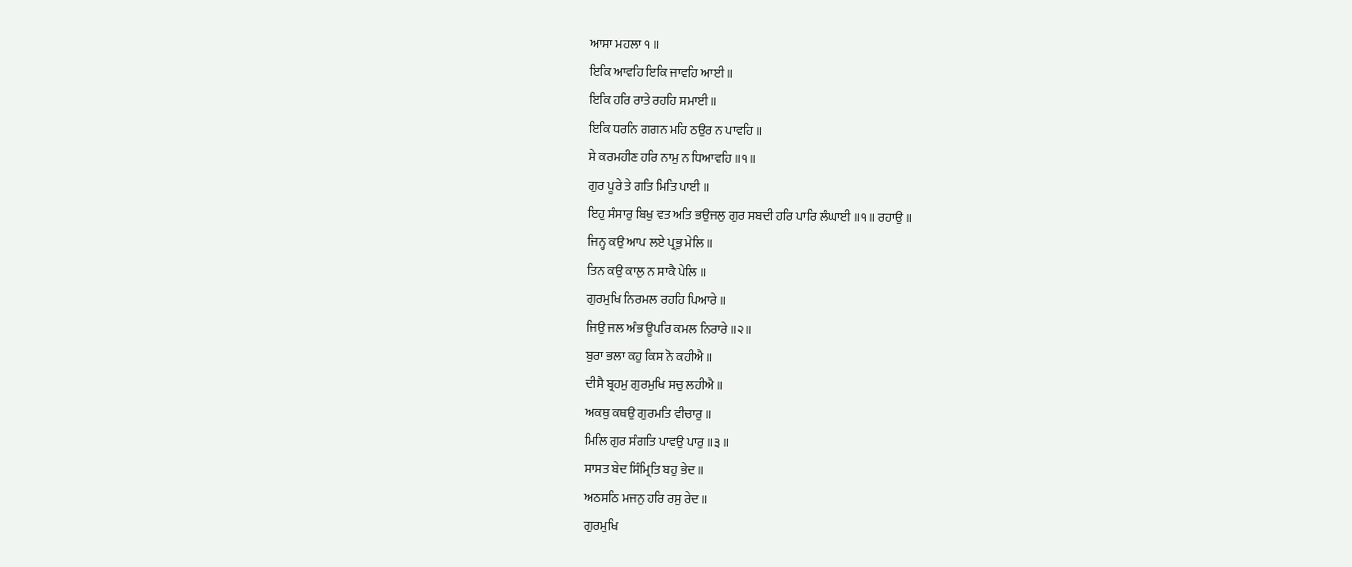ਆਸਾ ਮਹਲਾ ੧ ॥
ਇਕਿ ਆਵਹਿ ਇਕਿ ਜਾਵਹਿ ਆਈ ॥
ਇਕਿ ਹਰਿ ਰਾਤੇ ਰਹਹਿ ਸਮਾਈ ॥
ਇਕਿ ਧਰਨਿ ਗਗਨ ਮਹਿ ਠਉਰ ਨ ਪਾਵਹਿ ॥
ਸੇ ਕਰਮਹੀਣ ਹਰਿ ਨਾਮੁ ਨ ਧਿਆਵਹਿ ॥੧॥
ਗੁਰ ਪੂਰੇ ਤੇ ਗਤਿ ਮਿਤਿ ਪਾਈ ॥
ਇਹੁ ਸੰਸਾਰੁ ਬਿਖੁ ਵਤ ਅਤਿ ਭਉਜਲੁ ਗੁਰ ਸਬਦੀ ਹਰਿ ਪਾਰਿ ਲੰਘਾਈ ॥੧॥ ਰਹਾਉ ॥
ਜਿਨ੍ਹ ਕਉ ਆਪ ਲਏ ਪ੍ਰਭੁ ਮੇਲਿ ॥
ਤਿਨ ਕਉ ਕਾਲੁ ਨ ਸਾਕੈ ਪੇਲਿ ॥
ਗੁਰਮੁਖਿ ਨਿਰਮਲ ਰਹਹਿ ਪਿਆਰੇ ॥
ਜਿਉ ਜਲ ਅੰਭ ਊਪਰਿ ਕਮਲ ਨਿਰਾਰੇ ॥੨॥
ਬੁਰਾ ਭਲਾ ਕਹੁ ਕਿਸ ਨੋ ਕਹੀਐ ॥
ਦੀਸੈ ਬ੍ਰਹਮੁ ਗੁਰਮੁਖਿ ਸਚੁ ਲਹੀਐ ॥
ਅਕਥੁ ਕਥਉ ਗੁਰਮਤਿ ਵੀਚਾਰੁ ॥
ਮਿਲਿ ਗੁਰ ਸੰਗਤਿ ਪਾਵਉ ਪਾਰੁ ॥੩॥
ਸਾਸਤ ਬੇਦ ਸਿੰਮ੍ਰਿਤਿ ਬਹੁ ਭੇਦ ॥
ਅਠਸਠਿ ਮਜਨੁ ਹਰਿ ਰਸੁ ਰੇਦ ॥
ਗੁਰਮੁਖਿ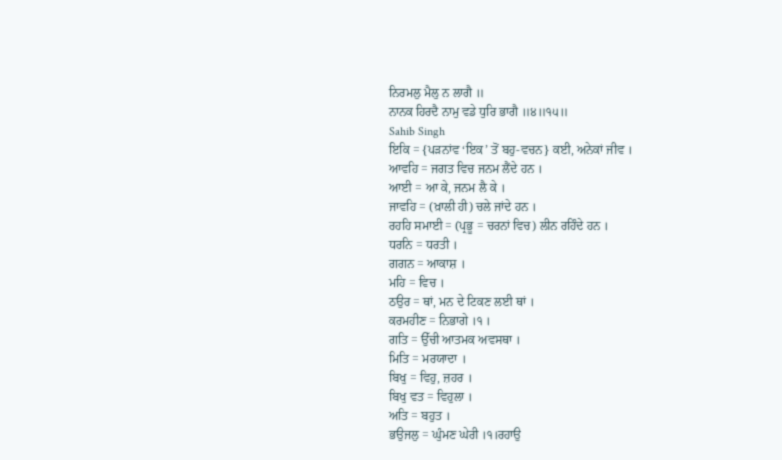ਨਿਰਮਲੁ ਮੈਲੁ ਨ ਲਾਗੈ ॥
ਨਾਨਕ ਹਿਰਦੈ ਨਾਮੁ ਵਡੇ ਧੁਰਿ ਭਾਗੈ ॥੪॥੧੫॥
Sahib Singh
ਇਕਿ = {ਪੜਨਾਂਵ ‘ਇਕ’ ਤੋਂ ਬਹੁ-ਵਚਨ} ਕਈ, ਅਨੇਕਾਂ ਜੀਵ ।
ਆਵਹਿ = ਜਗਤ ਵਿਚ ਜਨਮ ਲੈਂਦੇ ਹਨ ।
ਆਈ = ਆ ਕੇ, ਜਨਮ ਲੈ ਕੇ ।
ਜਾਵਹਿ = (ਖ਼ਾਲੀ ਹੀ) ਚਲੇ ਜਾਂਦੇ ਹਨ ।
ਰਹਹਿ ਸਮਾਈ = (ਪ੍ਰਭੂ = ਚਰਨਾਂ ਵਿਚ) ਲੀਨ ਰਹਿੰਦੇ ਹਨ ।
ਧਰਨਿ = ਧਰਤੀ ।
ਗਗਨ = ਆਕਾਸ਼ ।
ਮਹਿ = ਵਿਚ ।
ਠਉਰ = ਥਾਂ, ਮਨ ਦੇ ਟਿਕਣ ਲਈ ਥਾਂ ।
ਕਰਮਹੀਣ = ਨਿਭਾਗੇ ।੧ ।
ਗਤਿ = ਉੱਚੀ ਆਤਮਕ ਅਵਸਥਾ ।
ਮਿਤਿ = ਮਰਯਾਦਾ ।
ਬਿਖੁ = ਵਿਹੁ, ਜ਼ਹਰ ।
ਬਿਖੁ ਵਤ = ਵਿਹੁਲਾ ।
ਅਤਿ = ਬਹੁਤ ।
ਭਉਜਲੁ = ਘੁੰਮਣ ਘੇਰੀ ।੧।ਰਹਾਉ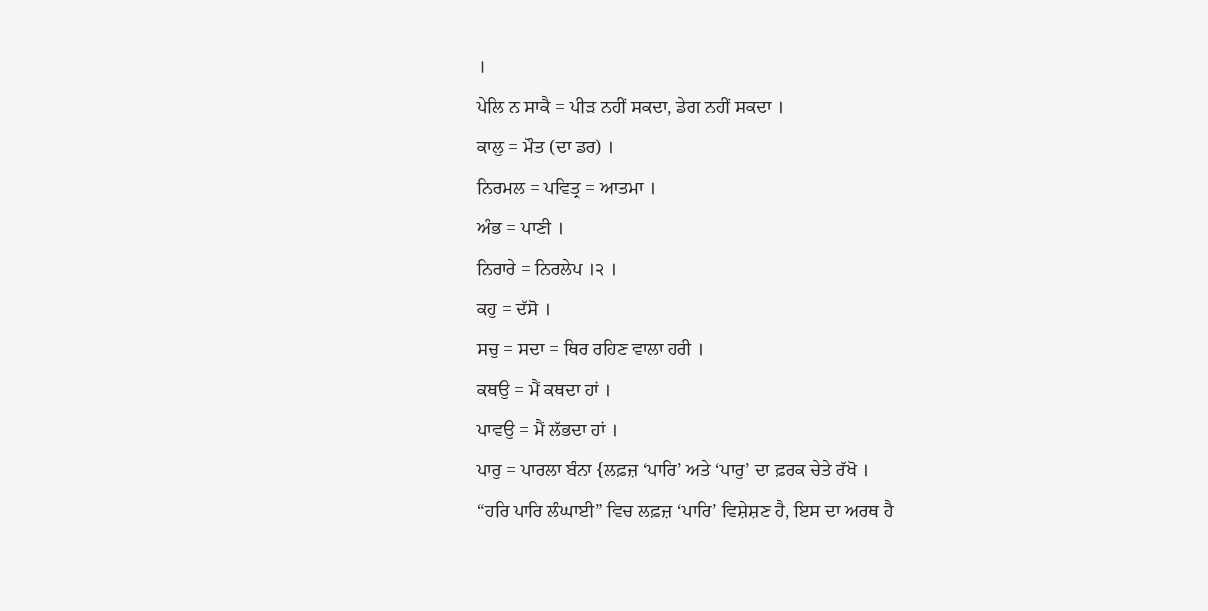।
ਪੇਲਿ ਨ ਸਾਕੈ = ਪੀੜ ਨਹੀਂ ਸਕਦਾ, ਡੇਗ ਨਹੀਂ ਸਕਦਾ ।
ਕਾਲੁ = ਮੌਤ (ਦਾ ਡਰ) ।
ਨਿਰਮਲ = ਪਵਿਤ੍ਰ = ਆਤਮਾ ।
ਅੰਭ = ਪਾਣੀ ।
ਨਿਰਾਰੇ = ਨਿਰਲੇਪ ।੨ ।
ਕਹੁ = ਦੱਸੋ ।
ਸਚੁ = ਸਦਾ = ਥਿਰ ਰਹਿਣ ਵਾਲਾ ਹਰੀ ।
ਕਥਉ = ਮੈਂ ਕਥਦਾ ਹਾਂ ।
ਪਾਵਉ = ਮੈਂ ਲੱਭਦਾ ਹਾਂ ।
ਪਾਰੁ = ਪਾਰਲਾ ਬੰਨਾ {ਲਫ਼ਜ਼ ‘ਪਾਰਿ’ ਅਤੇ ‘ਪਾਰੁ’ ਦਾ ਫ਼ਰਕ ਚੇਤੇ ਰੱਖੋ ।
“ਹਰਿ ਪਾਰਿ ਲੰਘਾਈ” ਵਿਚ ਲਫ਼ਜ਼ ‘ਪਾਰਿ’ ਵਿਸ਼ੇਸ਼ਣ ਹੈ, ਇਸ ਦਾ ਅਰਥ ਹੈ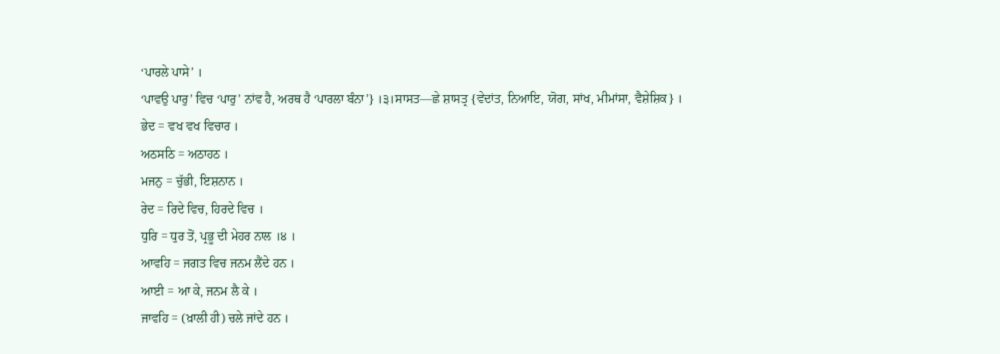‘ਪਾਰਲੇ ਪਾਸੇ’ ।
‘ਪਾਵਉ ਪਾਰੁ’ ਵਿਚ ‘ਪਾਰੁ’ ਨਾਂਵ ਹੈ, ਅਰਥ ਹੈ ‘ਪਾਰਲਾ ਬੰਨਾ’} ।੩।ਸਾਸਤ—ਛੇ ਸ਼ਾਸਤ੍ਰ {ਵੇਦਾਂਤ, ਨਿਆਇ, ਯੋਗ, ਸਾਂਖ, ਮੀਮਾਂਸਾ, ਵੈਸ਼ੇਸ਼ਿਕ} ।
ਭੇਦ = ਵਖ ਵਖ ਵਿਚਾਰ ।
ਅਠਸਠਿ = ਅਠਾਹਠ ।
ਮਜਨੁ = ਚੁੱਭੀ, ਇਸ਼ਨਾਨ ।
ਰੇਦ = ਰਿਦੇ ਵਿਚ, ਹਿਰਦੇ ਵਿਚ ।
ਧੁਰਿ = ਧੁਰ ਤੋਂ, ਪ੍ਰਭੂ ਦੀ ਮੇਹਰ ਨਾਲ ।੪ ।
ਆਵਹਿ = ਜਗਤ ਵਿਚ ਜਨਮ ਲੈਂਦੇ ਹਨ ।
ਆਈ = ਆ ਕੇ, ਜਨਮ ਲੈ ਕੇ ।
ਜਾਵਹਿ = (ਖ਼ਾਲੀ ਹੀ) ਚਲੇ ਜਾਂਦੇ ਹਨ ।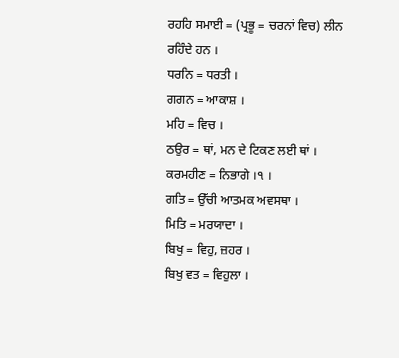ਰਹਹਿ ਸਮਾਈ = (ਪ੍ਰਭੂ = ਚਰਨਾਂ ਵਿਚ) ਲੀਨ ਰਹਿੰਦੇ ਹਨ ।
ਧਰਨਿ = ਧਰਤੀ ।
ਗਗਨ = ਆਕਾਸ਼ ।
ਮਹਿ = ਵਿਚ ।
ਠਉਰ = ਥਾਂ, ਮਨ ਦੇ ਟਿਕਣ ਲਈ ਥਾਂ ।
ਕਰਮਹੀਣ = ਨਿਭਾਗੇ ।੧ ।
ਗਤਿ = ਉੱਚੀ ਆਤਮਕ ਅਵਸਥਾ ।
ਮਿਤਿ = ਮਰਯਾਦਾ ।
ਬਿਖੁ = ਵਿਹੁ, ਜ਼ਹਰ ।
ਬਿਖੁ ਵਤ = ਵਿਹੁਲਾ ।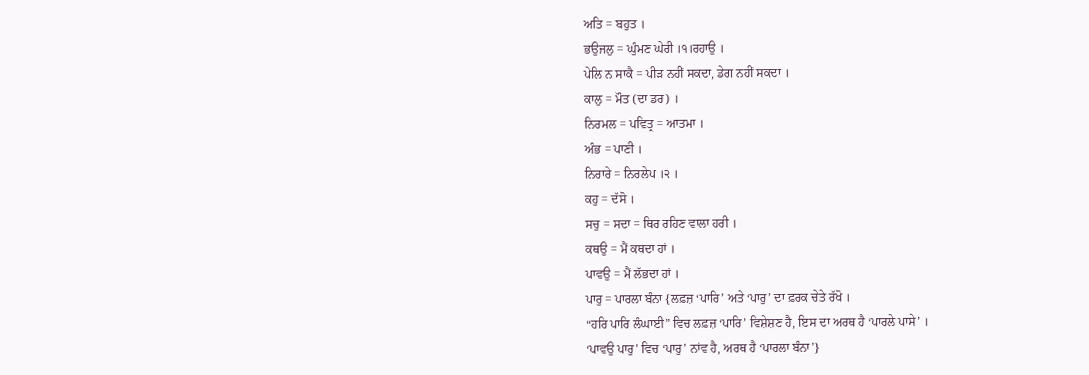ਅਤਿ = ਬਹੁਤ ।
ਭਉਜਲੁ = ਘੁੰਮਣ ਘੇਰੀ ।੧।ਰਹਾਉ ।
ਪੇਲਿ ਨ ਸਾਕੈ = ਪੀੜ ਨਹੀਂ ਸਕਦਾ, ਡੇਗ ਨਹੀਂ ਸਕਦਾ ।
ਕਾਲੁ = ਮੌਤ (ਦਾ ਡਰ) ।
ਨਿਰਮਲ = ਪਵਿਤ੍ਰ = ਆਤਮਾ ।
ਅੰਭ = ਪਾਣੀ ।
ਨਿਰਾਰੇ = ਨਿਰਲੇਪ ।੨ ।
ਕਹੁ = ਦੱਸੋ ।
ਸਚੁ = ਸਦਾ = ਥਿਰ ਰਹਿਣ ਵਾਲਾ ਹਰੀ ।
ਕਥਉ = ਮੈਂ ਕਥਦਾ ਹਾਂ ।
ਪਾਵਉ = ਮੈਂ ਲੱਭਦਾ ਹਾਂ ।
ਪਾਰੁ = ਪਾਰਲਾ ਬੰਨਾ {ਲਫ਼ਜ਼ ‘ਪਾਰਿ’ ਅਤੇ ‘ਪਾਰੁ’ ਦਾ ਫ਼ਰਕ ਚੇਤੇ ਰੱਖੋ ।
“ਹਰਿ ਪਾਰਿ ਲੰਘਾਈ” ਵਿਚ ਲਫ਼ਜ਼ ‘ਪਾਰਿ’ ਵਿਸ਼ੇਸ਼ਣ ਹੈ, ਇਸ ਦਾ ਅਰਥ ਹੈ ‘ਪਾਰਲੇ ਪਾਸੇ’ ।
‘ਪਾਵਉ ਪਾਰੁ’ ਵਿਚ ‘ਪਾਰੁ’ ਨਾਂਵ ਹੈ, ਅਰਥ ਹੈ ‘ਪਾਰਲਾ ਬੰਨਾ’}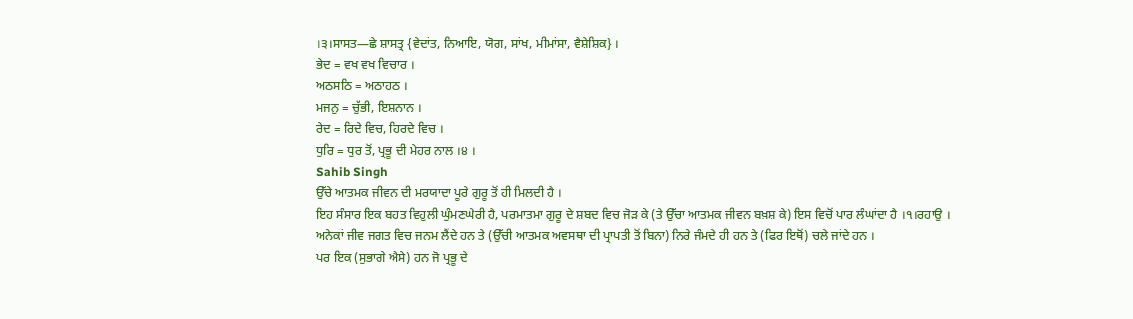।੩।ਸਾਸਤ—ਛੇ ਸ਼ਾਸਤ੍ਰ {ਵੇਦਾਂਤ, ਨਿਆਇ, ਯੋਗ, ਸਾਂਖ, ਮੀਮਾਂਸਾ, ਵੈਸ਼ੇਸ਼ਿਕ} ।
ਭੇਦ = ਵਖ ਵਖ ਵਿਚਾਰ ।
ਅਠਸਠਿ = ਅਠਾਹਠ ।
ਮਜਨੁ = ਚੁੱਭੀ, ਇਸ਼ਨਾਨ ।
ਰੇਦ = ਰਿਦੇ ਵਿਚ, ਹਿਰਦੇ ਵਿਚ ।
ਧੁਰਿ = ਧੁਰ ਤੋਂ, ਪ੍ਰਭੂ ਦੀ ਮੇਹਰ ਨਾਲ ।੪ ।
Sahib Singh
ਉੱਚੇ ਆਤਮਕ ਜੀਵਨ ਦੀ ਮਰਯਾਦਾ ਪੂਰੇ ਗੁਰੂ ਤੋਂ ਹੀ ਮਿਲਦੀ ਹੈ ।
ਇਹ ਸੰਸਾਰ ਇਕ ਬਹਤ ਵਿਹੁਲੀ ਘੁੰਮਣਘੇਰੀ ਹੈ, ਪਰਮਾਤਮਾ ਗੁਰੂ ਦੇ ਸ਼ਬਦ ਵਿਚ ਜੋੜ ਕੇ (ਤੇ ਉੱਚਾ ਆਤਮਕ ਜੀਵਨ ਬਖ਼ਸ਼ ਕੇ) ਇਸ ਵਿਚੋਂ ਪਾਰ ਲੰਘਾਂਦਾ ਹੈ ।੧।ਰਹਾਉ ।
ਅਨੇਕਾਂ ਜੀਵ ਜਗਤ ਵਿਚ ਜਨਮ ਲੈਂਦੇ ਹਨ ਤੇ (ਉੱਚੀ ਆਤਮਕ ਅਵਸਥਾ ਦੀ ਪ੍ਰਾਪਤੀ ਤੋਂ ਬਿਨਾ) ਨਿਰੇ ਜੰਮਦੇ ਹੀ ਹਨ ਤੇ (ਫਿਰ ਇਥੋਂ) ਚਲੇ ਜਾਂਦੇ ਹਨ ।
ਪਰ ਇਕ (ਸੁਭਾਗੇ ਐਸੇ) ਹਨ ਜੋ ਪ੍ਰਭੂ ਦੇ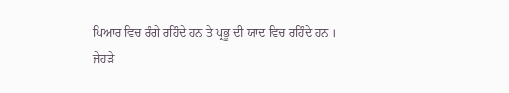ਪਿਆਰ ਵਿਚ ਰੰਗੇ ਰਹਿੰਦੇ ਹਨ ਤੇ ਪ੍ਰਭੂ ਦੀ ਯਾਦ ਵਿਚ ਰਹਿੰਦੇ ਹਨ ।
ਜੇਹੜੇ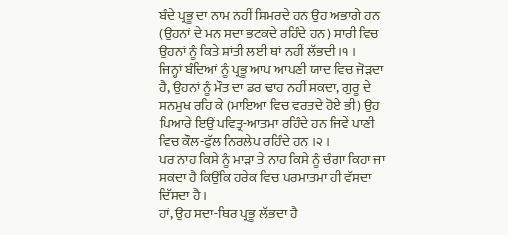ਬੰਦੇ ਪ੍ਰਭੂ ਦਾ ਨਾਮ ਨਹੀਂ ਸਿਮਰਦੇ ਹਨ ਉਹ ਅਭਾਗੇ ਹਨ (ਉਹਨਾਂ ਦੇ ਮਨ ਸਦਾ ਭਟਕਦੇ ਰਹਿੰਦੇ ਹਨ) ਸਾਰੀ ਵਿਚ ਉਹਨਾਂ ਨੂੰ ਕਿਤੇ ਸ਼ਾਂਤੀ ਲਈ ਥਾਂ ਨਹੀਂ ਲੱਭਦੀ ।੧ ।
ਜਿਨ੍ਹਾਂ ਬੰਦਿਆਂ ਨੂੰ ਪ੍ਰਭੂ ਆਪ ਆਪਣੀ ਯਾਦ ਵਿਚ ਜੋੜਦਾ ਹੈ, ਉਹਨਾਂ ਨੂੰ ਮੌਤ ਦਾ ਡਰ ਢਾਹ ਨਹੀਂ ਸਕਦਾ, ਗੁਰੂ ਦੇ ਸਨਮੁਖ ਰਹਿ ਕੇ (ਮਾਇਆ ਵਿਚ ਵਰਤਦੇ ਹੋਏ ਭੀ) ਉਹ ਪਿਆਰੇ ਇਉਂ ਪਵਿਤ੍ਰ-ਆਤਮਾ ਰਹਿੰਦੇ ਹਨ ਜਿਵੇਂ ਪਾਣੀ ਵਿਚ ਕੌਲ-ਫੁੱਲ ਨਿਰਲੇਪ ਰਹਿੰਦੇ ਹਨ ।੨ ।
ਪਰ ਨਾਹ ਕਿਸੇ ਨੂੰ ਮਾੜਾ ਤੇ ਨਾਹ ਕਿਸੇ ਨੂੰ ਚੰਗਾ ਕਿਹਾ ਜਾ ਸਕਦਾ ਹੈ ਕਿਉਂਕਿ ਹਰੇਕ ਵਿਚ ਪਰਮਾਤਮਾ ਹੀ ਵੱਸਦਾ ਦਿੱਸਦਾ ਹੈ ।
ਹਾਂ, ਉਹ ਸਦਾ-ਥਿਰ ਪ੍ਰਭੂ ਲੱਭਦਾ ਹੈ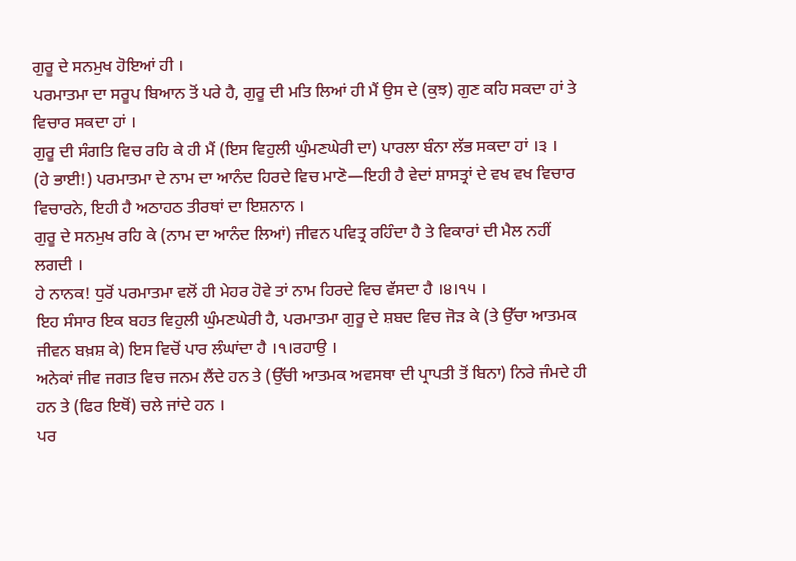ਗੁਰੂ ਦੇ ਸਨਮੁਖ ਹੋਇਆਂ ਹੀ ।
ਪਰਮਾਤਮਾ ਦਾ ਸਰੂਪ ਬਿਆਨ ਤੋਂ ਪਰੇ ਹੈ, ਗੁਰੂ ਦੀ ਮਤਿ ਲਿਆਂ ਹੀ ਮੈਂ ਉਸ ਦੇ (ਕੁਝ) ਗੁਣ ਕਹਿ ਸਕਦਾ ਹਾਂ ਤੇ ਵਿਚਾਰ ਸਕਦਾ ਹਾਂ ।
ਗੁਰੂ ਦੀ ਸੰਗਤਿ ਵਿਚ ਰਹਿ ਕੇ ਹੀ ਮੈਂ (ਇਸ ਵਿਹੁਲੀ ਘੁੰਮਣਘੇਰੀ ਦਾ) ਪਾਰਲਾ ਬੰਨਾ ਲੱਭ ਸਕਦਾ ਹਾਂ ।੩ ।
(ਹੇ ਭਾਈ!) ਪਰਮਾਤਮਾ ਦੇ ਨਾਮ ਦਾ ਆਨੰਦ ਹਿਰਦੇ ਵਿਚ ਮਾਣੋ—ਇਹੀ ਹੈ ਵੇਦਾਂ ਸ਼ਾਸਤ੍ਰਾਂ ਦੇ ਵਖ ਵਖ ਵਿਚਾਰ ਵਿਚਾਰਨੇ, ਇਹੀ ਹੈ ਅਠਾਹਠ ਤੀਰਥਾਂ ਦਾ ਇਸ਼ਨਾਨ ।
ਗੁਰੂ ਦੇ ਸਨਮੁਖ ਰਹਿ ਕੇ (ਨਾਮ ਦਾ ਆਨੰਦ ਲਿਆਂ) ਜੀਵਨ ਪਵਿਤ੍ਰ ਰਹਿੰਦਾ ਹੈ ਤੇ ਵਿਕਾਰਾਂ ਦੀ ਮੈਲ ਨਹੀਂ ਲਗਦੀ ।
ਹੇ ਨਾਨਕ! ਧੁਰੋਂ ਪਰਮਾਤਮਾ ਵਲੋਂ ਹੀ ਮੇਹਰ ਹੋਵੇ ਤਾਂ ਨਾਮ ਹਿਰਦੇ ਵਿਚ ਵੱਸਦਾ ਹੈ ।੪।੧੫ ।
ਇਹ ਸੰਸਾਰ ਇਕ ਬਹਤ ਵਿਹੁਲੀ ਘੁੰਮਣਘੇਰੀ ਹੈ, ਪਰਮਾਤਮਾ ਗੁਰੂ ਦੇ ਸ਼ਬਦ ਵਿਚ ਜੋੜ ਕੇ (ਤੇ ਉੱਚਾ ਆਤਮਕ ਜੀਵਨ ਬਖ਼ਸ਼ ਕੇ) ਇਸ ਵਿਚੋਂ ਪਾਰ ਲੰਘਾਂਦਾ ਹੈ ।੧।ਰਹਾਉ ।
ਅਨੇਕਾਂ ਜੀਵ ਜਗਤ ਵਿਚ ਜਨਮ ਲੈਂਦੇ ਹਨ ਤੇ (ਉੱਚੀ ਆਤਮਕ ਅਵਸਥਾ ਦੀ ਪ੍ਰਾਪਤੀ ਤੋਂ ਬਿਨਾ) ਨਿਰੇ ਜੰਮਦੇ ਹੀ ਹਨ ਤੇ (ਫਿਰ ਇਥੋਂ) ਚਲੇ ਜਾਂਦੇ ਹਨ ।
ਪਰ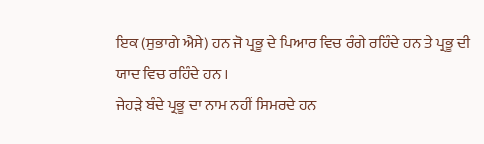ਇਕ (ਸੁਭਾਗੇ ਐਸੇ) ਹਨ ਜੋ ਪ੍ਰਭੂ ਦੇ ਪਿਆਰ ਵਿਚ ਰੰਗੇ ਰਹਿੰਦੇ ਹਨ ਤੇ ਪ੍ਰਭੂ ਦੀ ਯਾਦ ਵਿਚ ਰਹਿੰਦੇ ਹਨ ।
ਜੇਹੜੇ ਬੰਦੇ ਪ੍ਰਭੂ ਦਾ ਨਾਮ ਨਹੀਂ ਸਿਮਰਦੇ ਹਨ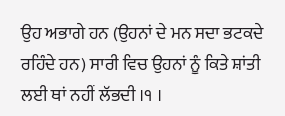ਉਹ ਅਭਾਗੇ ਹਨ (ਉਹਨਾਂ ਦੇ ਮਨ ਸਦਾ ਭਟਕਦੇ ਰਹਿੰਦੇ ਹਨ) ਸਾਰੀ ਵਿਚ ਉਹਨਾਂ ਨੂੰ ਕਿਤੇ ਸ਼ਾਂਤੀ ਲਈ ਥਾਂ ਨਹੀਂ ਲੱਭਦੀ ।੧ ।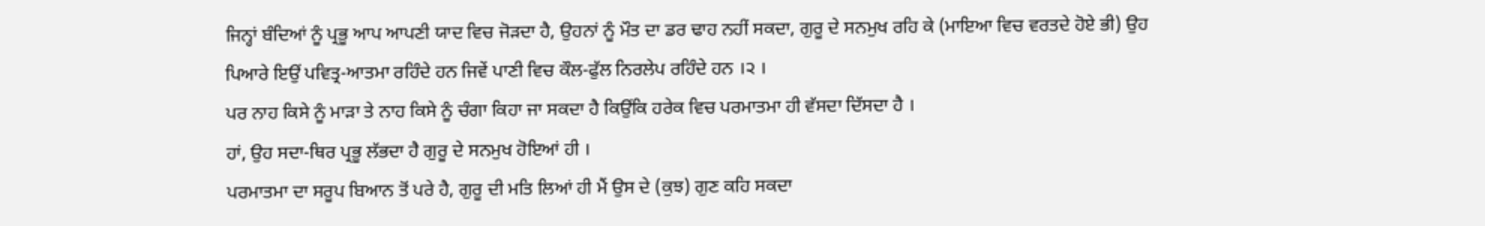ਜਿਨ੍ਹਾਂ ਬੰਦਿਆਂ ਨੂੰ ਪ੍ਰਭੂ ਆਪ ਆਪਣੀ ਯਾਦ ਵਿਚ ਜੋੜਦਾ ਹੈ, ਉਹਨਾਂ ਨੂੰ ਮੌਤ ਦਾ ਡਰ ਢਾਹ ਨਹੀਂ ਸਕਦਾ, ਗੁਰੂ ਦੇ ਸਨਮੁਖ ਰਹਿ ਕੇ (ਮਾਇਆ ਵਿਚ ਵਰਤਦੇ ਹੋਏ ਭੀ) ਉਹ ਪਿਆਰੇ ਇਉਂ ਪਵਿਤ੍ਰ-ਆਤਮਾ ਰਹਿੰਦੇ ਹਨ ਜਿਵੇਂ ਪਾਣੀ ਵਿਚ ਕੌਲ-ਫੁੱਲ ਨਿਰਲੇਪ ਰਹਿੰਦੇ ਹਨ ।੨ ।
ਪਰ ਨਾਹ ਕਿਸੇ ਨੂੰ ਮਾੜਾ ਤੇ ਨਾਹ ਕਿਸੇ ਨੂੰ ਚੰਗਾ ਕਿਹਾ ਜਾ ਸਕਦਾ ਹੈ ਕਿਉਂਕਿ ਹਰੇਕ ਵਿਚ ਪਰਮਾਤਮਾ ਹੀ ਵੱਸਦਾ ਦਿੱਸਦਾ ਹੈ ।
ਹਾਂ, ਉਹ ਸਦਾ-ਥਿਰ ਪ੍ਰਭੂ ਲੱਭਦਾ ਹੈ ਗੁਰੂ ਦੇ ਸਨਮੁਖ ਹੋਇਆਂ ਹੀ ।
ਪਰਮਾਤਮਾ ਦਾ ਸਰੂਪ ਬਿਆਨ ਤੋਂ ਪਰੇ ਹੈ, ਗੁਰੂ ਦੀ ਮਤਿ ਲਿਆਂ ਹੀ ਮੈਂ ਉਸ ਦੇ (ਕੁਝ) ਗੁਣ ਕਹਿ ਸਕਦਾ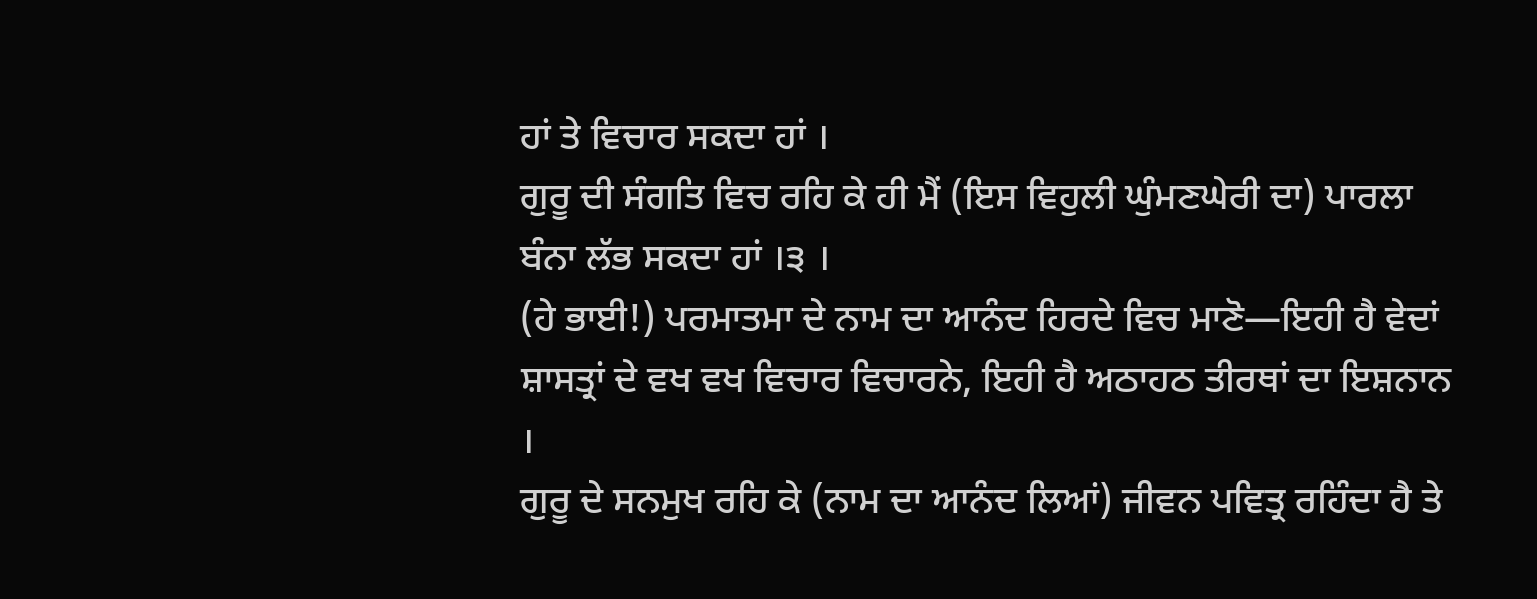ਹਾਂ ਤੇ ਵਿਚਾਰ ਸਕਦਾ ਹਾਂ ।
ਗੁਰੂ ਦੀ ਸੰਗਤਿ ਵਿਚ ਰਹਿ ਕੇ ਹੀ ਮੈਂ (ਇਸ ਵਿਹੁਲੀ ਘੁੰਮਣਘੇਰੀ ਦਾ) ਪਾਰਲਾ ਬੰਨਾ ਲੱਭ ਸਕਦਾ ਹਾਂ ।੩ ।
(ਹੇ ਭਾਈ!) ਪਰਮਾਤਮਾ ਦੇ ਨਾਮ ਦਾ ਆਨੰਦ ਹਿਰਦੇ ਵਿਚ ਮਾਣੋ—ਇਹੀ ਹੈ ਵੇਦਾਂ ਸ਼ਾਸਤ੍ਰਾਂ ਦੇ ਵਖ ਵਖ ਵਿਚਾਰ ਵਿਚਾਰਨੇ, ਇਹੀ ਹੈ ਅਠਾਹਠ ਤੀਰਥਾਂ ਦਾ ਇਸ਼ਨਾਨ ।
ਗੁਰੂ ਦੇ ਸਨਮੁਖ ਰਹਿ ਕੇ (ਨਾਮ ਦਾ ਆਨੰਦ ਲਿਆਂ) ਜੀਵਨ ਪਵਿਤ੍ਰ ਰਹਿੰਦਾ ਹੈ ਤੇ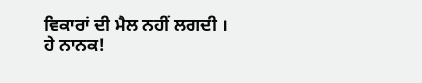ਵਿਕਾਰਾਂ ਦੀ ਮੈਲ ਨਹੀਂ ਲਗਦੀ ।
ਹੇ ਨਾਨਕ!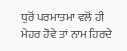ਧੁਰੋਂ ਪਰਮਾਤਮਾ ਵਲੋਂ ਹੀ ਮੇਹਰ ਹੋਵੇ ਤਾਂ ਨਾਮ ਹਿਰਦੇ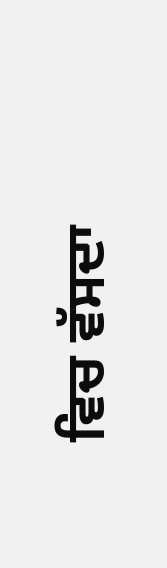ਵਿਚ ਵੱਸਦਾ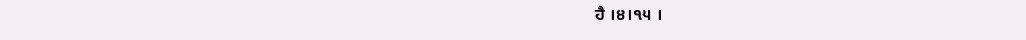ਹੈ ।੪।੧੫ ।